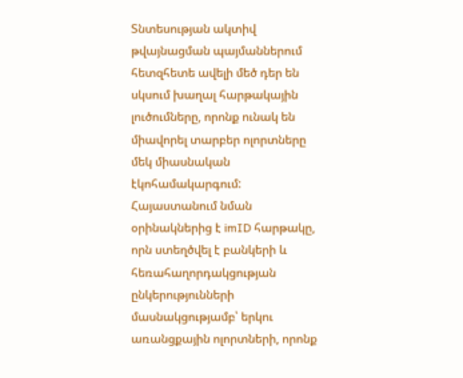Տնտեսության ակտիվ թվայնացման պայմաններում հետզհետե ավելի մեծ դեր են սկսում խաղալ հարթակային լուծումները, որոնք ունակ են միավորել տարբեր ոլորտները մեկ միասնական էկոհամակարգում: Հայաստանում նման օրինակներից է imID հարթակը, որն ստեղծվել է բանկերի և հեռահաղորդակցության ընկերությունների մասնակցությամբ՝ երկու առանցքային ոլորտների, որոնք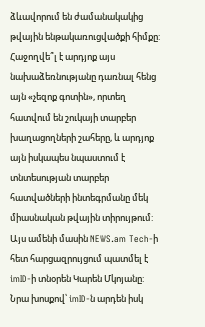ձևավորում են ժամանակակից թվային ենթակառուցվածքի հիմքը:
Հաջողվե՞լ է արդյոք այս նախաձեռնությանը դառնալ հենց այն «չեզոք գոտին», որտեղ հատվում են շուկայի տարբեր խաղացողների շահերը, և արդյոք այն իսկապես նպաստում է տնտեսության տարբեր հատվածների ինտեգրմանը մեկ միասնական թվային տիրույթում: Այս ամենի մասին NEWS.am Tech-ի հետ հարցազրույցում պատմել է imID-ի տնօրեն Կարեն Մկոյանը:
Նրա խոսքով՝ imID-ն արդեն իսկ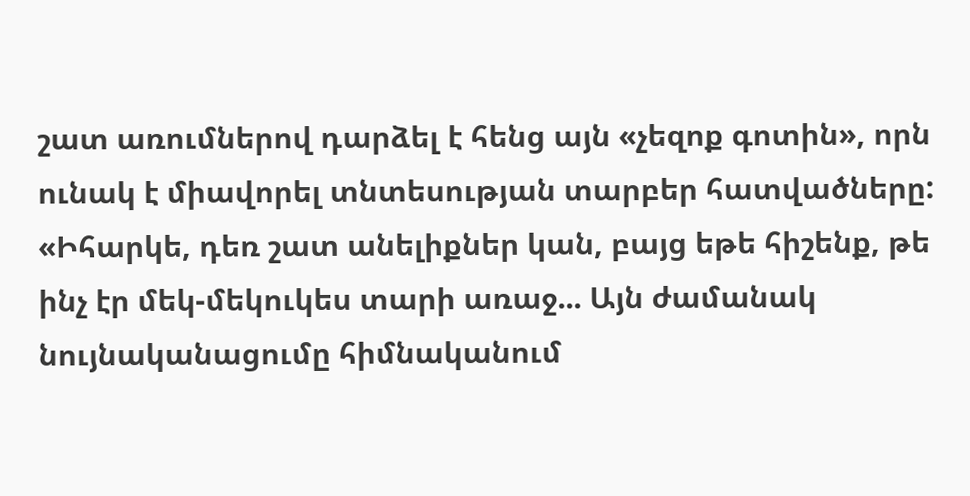շատ առումներով դարձել է հենց այն «չեզոք գոտին», որն ունակ է միավորել տնտեսության տարբեր հատվածները:
«Իհարկե, դեռ շատ անելիքներ կան, բայց եթե հիշենք, թե ինչ էր մեկ-մեկուկես տարի առաջ... Այն ժամանակ նույնականացումը հիմնականում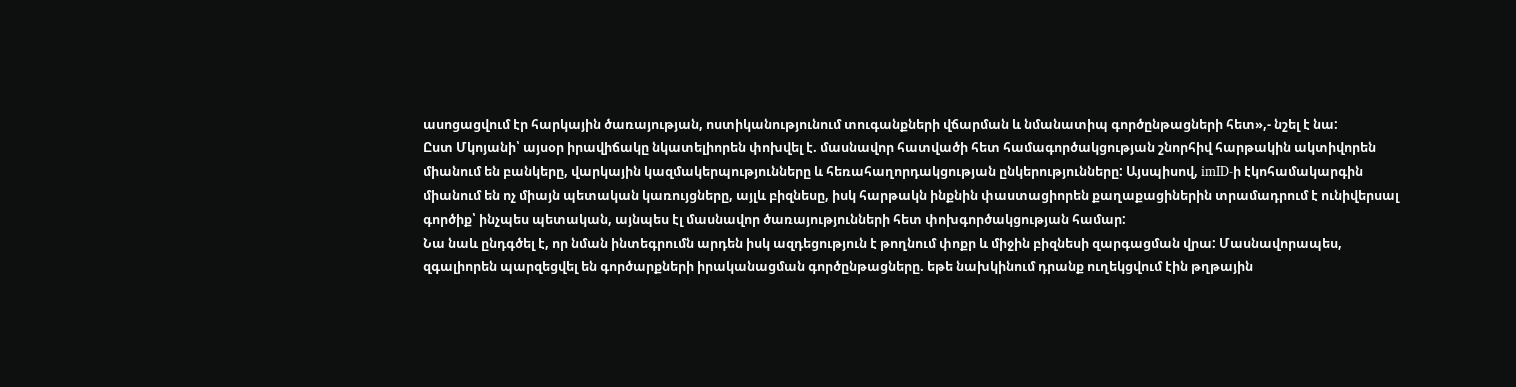ասոցացվում էր հարկային ծառայության, ոստիկանությունում տուգանքների վճարման և նմանատիպ գործընթացների հետ»,- նշել է նա:
Ըստ Մկոյանի՝ այսօր իրավիճակը նկատելիորեն փոխվել է. մասնավոր հատվածի հետ համագործակցության շնորհիվ հարթակին ակտիվորեն միանում են բանկերը, վարկային կազմակերպությունները և հեռահաղորդակցության ընկերությունները: Այսպիսով, imID-ի էկոհամակարգին միանում են ոչ միայն պետական կառույցները, այլև բիզնեսը, իսկ հարթակն ինքնին փաստացիորեն քաղաքացիներին տրամադրում է ունիվերսալ գործիք՝ ինչպես պետական, այնպես էլ մասնավոր ծառայությունների հետ փոխգործակցության համար:
Նա նաև ընդգծել է, որ նման ինտեգրումն արդեն իսկ ազդեցություն է թողնում փոքր և միջին բիզնեսի զարգացման վրա: Մասնավորապես, զգալիորեն պարզեցվել են գործարքների իրականացման գործընթացները. եթե նախկինում դրանք ուղեկցվում էին թղթային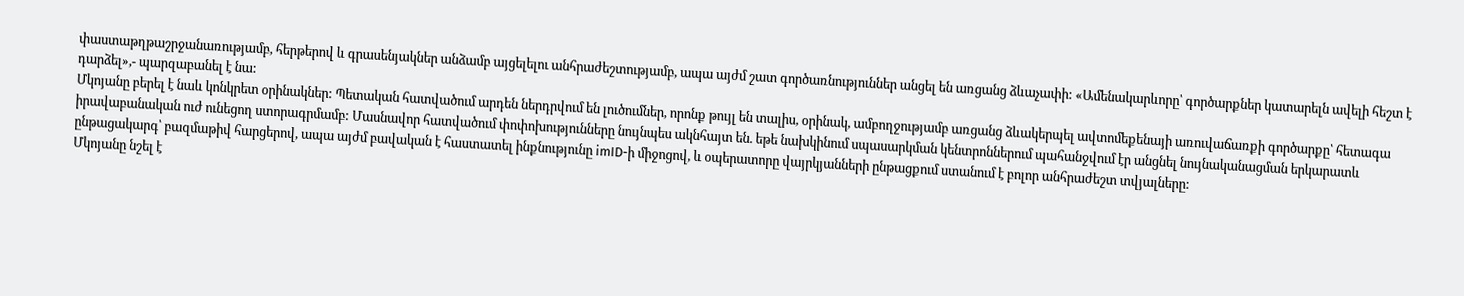փաստաթղթաշրջանառությամբ, հերթերով և գրասենյակներ անձամբ այցելելու անհրաժեշտությամբ, ապա այժմ շատ գործառնություններ անցել են առցանց ձևաչափի: «Ամենակարևորը՝ գործարքներ կատարելն ավելի հեշտ է դարձել»,- պարզաբանել է նա:
Մկոյանը բերել է նաև կոնկրետ օրինակներ: Պետական հատվածում արդեն ներդրվում են լուծումներ, որոնք թույլ են տալիս, օրինակ, ամբողջությամբ առցանց ձևակերպել ավտոմեքենայի առուվաճառքի գործարքը՝ հետագա իրավաբանական ուժ ունեցող ստորագրմամբ: Մասնավոր հատվածում փոփոխությունները նույնպես ակնհայտ են. եթե նախկինում սպասարկման կենտրոններում պահանջվում էր անցնել նույնականացման երկարատև ընթացակարգ՝ բազմաթիվ հարցերով, ապա այժմ բավական է հաստատել ինքնությունը imID-ի միջոցով, և օպերատորը վայրկյանների ընթացքում ստանում է բոլոր անհրաժեշտ տվյալները:
Մկոյանը նշել է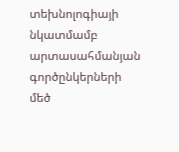տեխնոլոգիայի նկատմամբ արտասահմանյան գործընկերների մեծ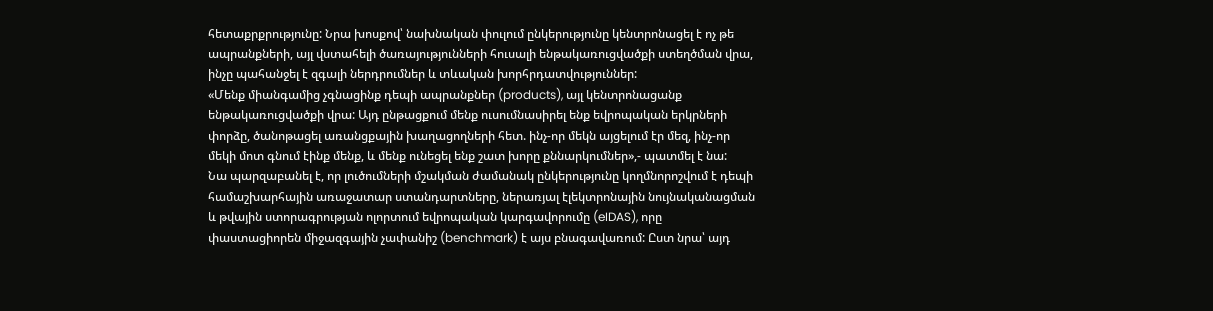հետաքրքրությունը: Նրա խոսքով՝ նախնական փուլում ընկերությունը կենտրոնացել է ոչ թե ապրանքների, այլ վստահելի ծառայությունների հուսալի ենթակառուցվածքի ստեղծման վրա, ինչը պահանջել է զգալի ներդրումներ և տևական խորհրդատվություններ:
«Մենք միանգամից չգնացինք դեպի ապրանքներ (products), այլ կենտրոնացանք ենթակառուցվածքի վրա: Այդ ընթացքում մենք ուսումնասիրել ենք եվրոպական երկրների փորձը, ծանոթացել առանցքային խաղացողների հետ. ինչ-որ մեկն այցելում էր մեզ, ինչ-որ մեկի մոտ գնում էինք մենք, և մենք ունեցել ենք շատ խորը քննարկումներ»,- պատմել է նա:
Նա պարզաբանել է, որ լուծումների մշակման ժամանակ ընկերությունը կողմնորոշվում է դեպի համաշխարհային առաջատար ստանդարտները, ներառյալ էլեկտրոնային նույնականացման և թվային ստորագրության ոլորտում եվրոպական կարգավորումը (eIDAS), որը փաստացիորեն միջազգային չափանիշ (benchmark) է այս բնագավառում: Ըստ նրա՝ այդ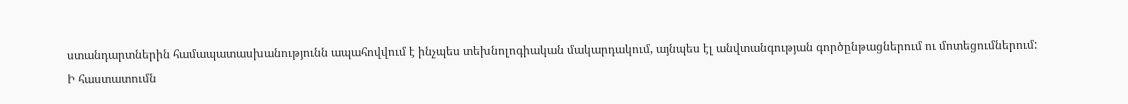ստանդարտներին համապատասխանությունն ապահովվում է ինչպես տեխնոլոգիական մակարդակում, այնպես էլ անվտանգության գործընթացներում ու մոտեցումներում:
Ի հաստատումն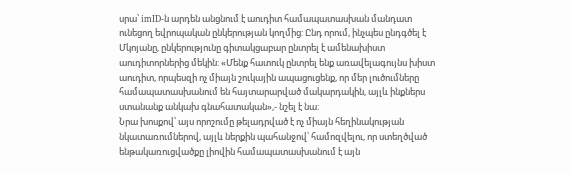սրա՝ imID-ն արդեն անցնում է աուդիտ համապատասխան մանդատ ունեցող եվրոպական ընկերության կողմից: Ընդ որում, ինչպես ընդգծել է Մկոյանը, ընկերությունը գիտակցաբար ընտրել է ամենախիստ աուդիտորներից մեկին: «Մենք հատուկ ընտրել ենք առավելագույնս խիստ աուդիտ, որպեսզի ոչ միայն շուկային ապացուցենք, որ մեր լուծումները համապատասխանում են հայտարարված մակարդակին, այլև ինքներս ստանանք անկախ գնահատական»,- նշել է նա:
Նրա խոսքով՝ այս որոշումը թելադրված է ոչ միայն հեղինակության նկատառումներով, այլև ներքին պահանջով՝ համոզվելու, որ ստեղծված ենթակառուցվածքը լիովին համապատասխանում է այն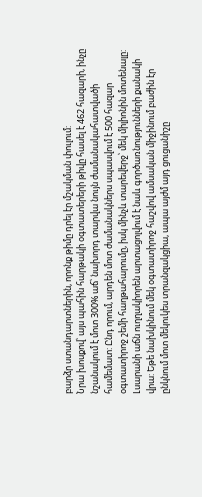բարձր ստանդարտներին, որոնք թիմը դրել էր մշակման փուլում:
Նրա խոսքով՝ այս պահին հարթակի օգտատերերի թիվը հասել է 462 հազարի, ինչը նշանակում է մոտ 300% աճ՝ նախորդ տարվա նույն ժամանակահատվածի համեմատ: Ընդ որում, արդեն մոտ ժամանակներս սպասվում է 500 հազար օգտատիրոջ շեմի հաղթահարումը, իսկ մինչև տարեվերջ՝ մեկ միլիոնին մոտենալը:
Լսարանի աճն ուղղակիորեն արտացոլվում է նաև գործառնությունների քանակի վրա: Եթե նախկինում մեկ օգտատիրոջ հաշվով ամսական միջինում բաժին էր ընկնում մոտ մեկուկես տրանզակցիա, ապա այժմ այդ ցուցանիշը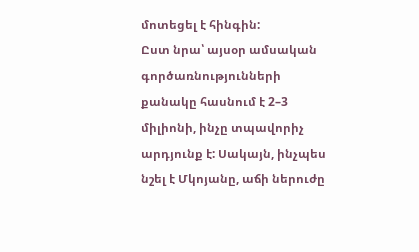մոտեցել է հինգին:
Ըստ նրա՝ այսօր ամսական գործառնությունների քանակը հասնում է 2–3 միլիոնի, ինչը տպավորիչ արդյունք է: Սակայն, ինչպես նշել է Մկոյանը, աճի ներուժը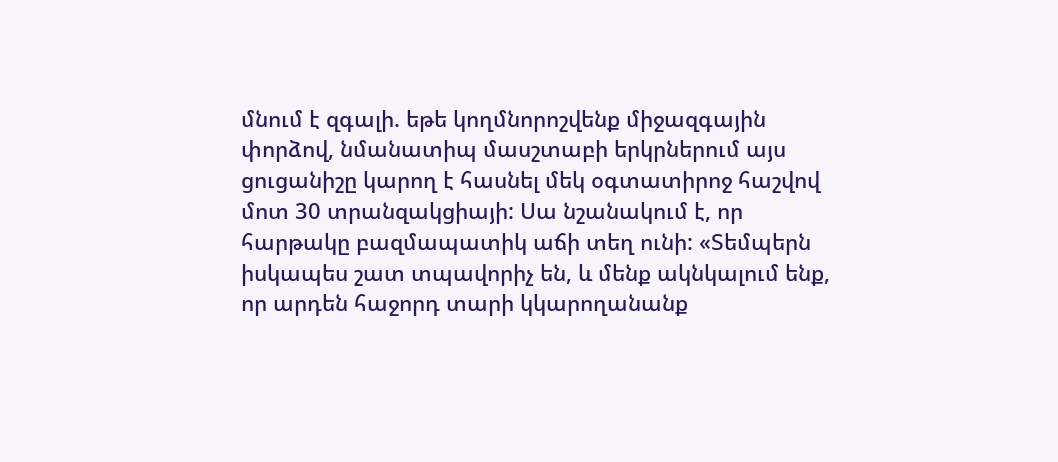մնում է զգալի. եթե կողմնորոշվենք միջազգային փորձով, նմանատիպ մասշտաբի երկրներում այս ցուցանիշը կարող է հասնել մեկ օգտատիրոջ հաշվով մոտ 30 տրանզակցիայի: Սա նշանակում է, որ հարթակը բազմապատիկ աճի տեղ ունի: «Տեմպերն իսկապես շատ տպավորիչ են, և մենք ակնկալում ենք, որ արդեն հաջորդ տարի կկարողանանք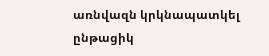առնվազն կրկնապատկել ընթացիկ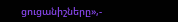ցուցանիշները»,-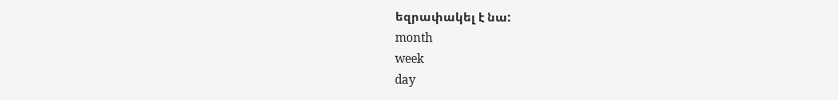եզրափակել է նա:
month
week
day